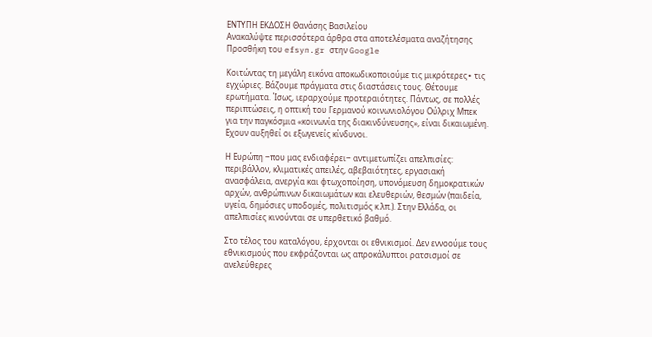ΕΝΤΥΠΗ ΕΚΔΟΣΗ Θανάσης Βασιλείου
Ανακαλύψτε περισσότερα άρθρα στα αποτελέσματα αναζήτησης
Προσθήκη του efsyn.gr στην Google

Κοιτώντας τη μεγάλη εικόνα αποκωδικοποιούμε τις μικρότερες∙ τις εγχώριες. Βάζουμε πράγματα στις διαστάσεις τους. Θέτουμε ερωτήματα. Ίσως, ιεραρχούμε προτεραιότητες. Πάντως, σε πολλές περιπτώσεις, η οπτική του Γερμανού κοινωνιολόγου Ούλριχ Μπεκ για την παγκόσμια «κοινωνία της διακινδύνευσης», είναι δικαιωμένη. Εχουν αυξηθεί οι εξωγενείς κίνδυνοι.

Η Ευρώπη ‒που μας ενδιαφέρει‒ αντιμετωπίζει απελπισίες: περιβάλλον, κλιματικές απειλές, αβεβαιότητες, εργασιακή ανασφάλεια, ανεργία και φτωχοποίηση, υπονόμευση δημοκρατικών αρχών, ανθρώπινων δικαιωμάτων και ελευθεριών, θεσμών (παιδεία, υγεία, δημόσιες υποδομές, πολιτισμός κ.λπ.). Στην Ελλάδα, οι απελπισίες κινούνται σε υπερθετικό βαθμό.

Στο τέλος του καταλόγου, έρχονται οι εθνικισμοί. Δεν εννοούμε τους εθνικισμούς που εκφράζονται ως απροκάλυπτοι ρατσισμοί σε ανελεύθερες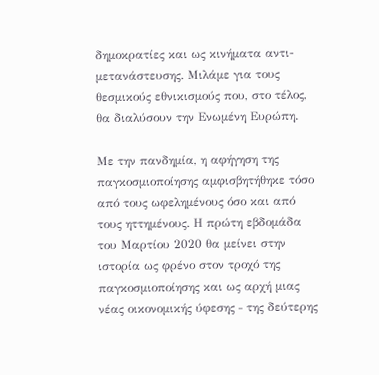δημοκρατίες και ως κινήματα αντι-μετανάστευσης. Μιλάμε για τους θεσμικούς εθνικισμούς που, στο τέλος, θα διαλύσουν την Ενωμένη Ευρώπη.

Με την πανδημία, η αφήγηση της παγκοσμιοποίησης αμφισβητήθηκε τόσο από τους ωφελημένους όσο και από τους ηττημένους. Η πρώτη εβδομάδα του Μαρτίου 2020 θα μείνει στην ιστορία ως φρένο στον τροχό της παγκοσμιοποίησης και ως αρχή μιας νέας οικονομικής ύφεσης ‒ της δεύτερης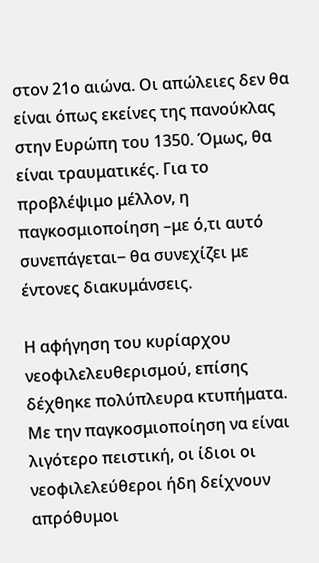στον 21ο αιώνα. Οι απώλειες δεν θα είναι όπως εκείνες της πανούκλας στην Ευρώπη του 1350. Όμως, θα είναι τραυματικές. Για το προβλέψιμο μέλλον, η παγκοσμιοποίηση –με ό,τι αυτό συνεπάγεται‒ θα συνεχίζει με έντονες διακυμάνσεις.

Η αφήγηση του κυρίαρχου νεοφιλελευθερισμού, επίσης δέχθηκε πολύπλευρα κτυπήματα. Με την παγκοσμιοποίηση να είναι λιγότερο πειστική, οι ίδιοι οι νεοφιλελεύθεροι ήδη δείχνουν απρόθυμοι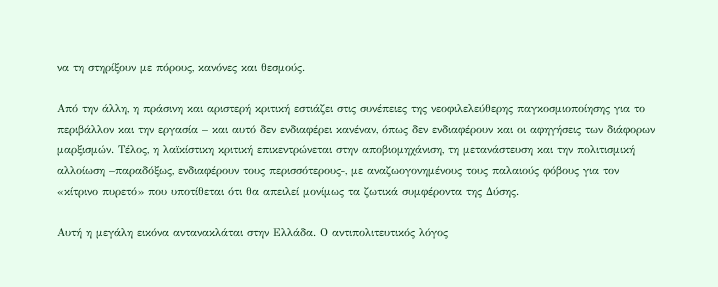να τη στηρίξουν με πόρους, κανόνες και θεσμούς.

Από την άλλη, η πράσινη και αριστερή κριτική εστιάζει στις συνέπειες της νεοφιλελεύθερης παγκοσμιοποίησης για το περιβάλλον και την εργασία – και αυτό δεν ενδιαφέρει κανέναν, όπως δεν ενδιαφέρουν και οι αφηγήσεις των διάφορων μαρξισμών. Τέλος, η λαϊκίστικη κριτική επικεντρώνεται στην αποβιομηχάνιση, τη μετανάστευση και την πολιτισμική αλλοίωση –παραδόξως, ενδιαφέρουν τους περισσότερους‒, με αναζωογονημένους τους παλαιούς φόβους για τον «κίτρινο πυρετό» που υποτίθεται ότι θα απειλεί μονίμως τα ζωτικά συμφέροντα της Δύσης.

Αυτή η μεγάλη εικόνα αντανακλάται στην Ελλάδα. Ο αντιπολιτευτικός λόγος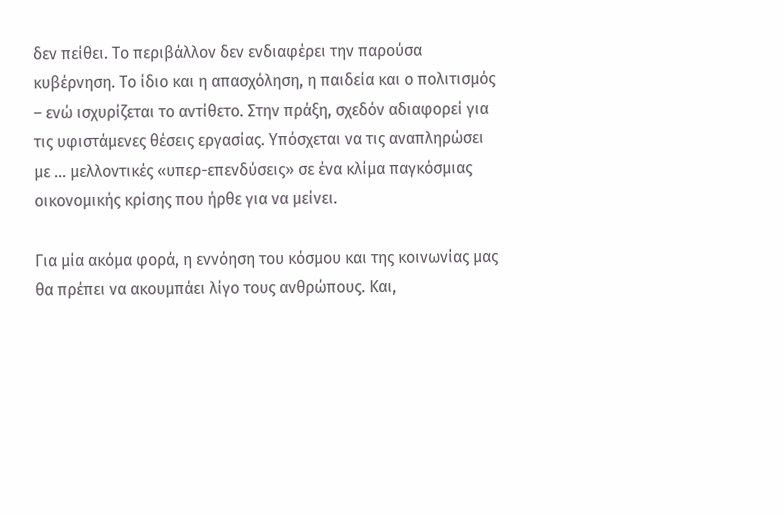δεν πείθει. Το περιβάλλον δεν ενδιαφέρει την παρούσα κυβέρνηση. Το ίδιο και η απασχόληση, η παιδεία και ο πολιτισμός – ενώ ισχυρίζεται το αντίθετο. Στην πράξη, σχεδόν αδιαφορεί για τις υφιστάμενες θέσεις εργασίας. Υπόσχεται να τις αναπληρώσει με … μελλοντικές «υπερ-επενδύσεις» σε ένα κλίμα παγκόσμιας οικονομικής κρίσης που ήρθε για να μείνει.

Για μία ακόμα φορά, η εννόηση του κόσμου και της κοινωνίας μας θα πρέπει να ακουμπάει λίγο τους ανθρώπους. Και,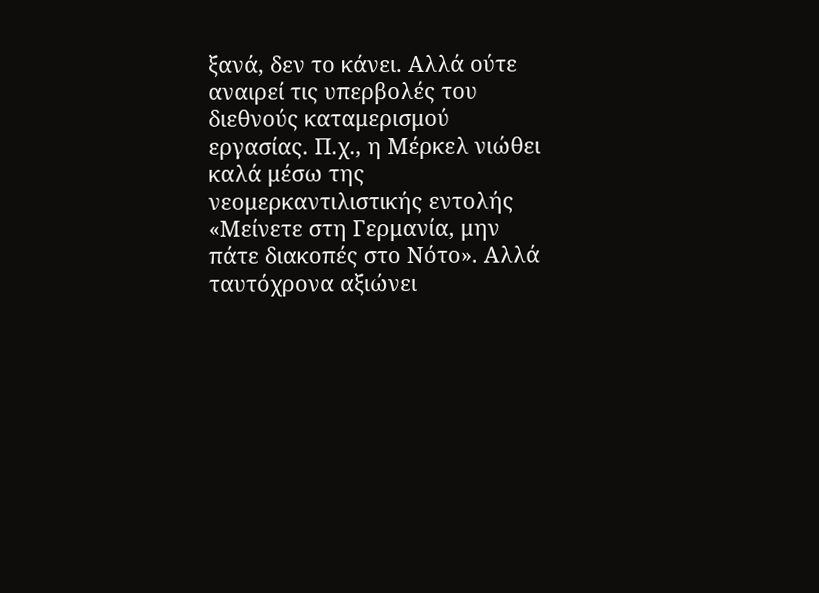ξανά, δεν το κάνει. Αλλά ούτε αναιρεί τις υπερβολές του διεθνούς καταμερισμού εργασίας. Π.χ., η Μέρκελ νιώθει καλά μέσω της νεομερκαντιλιστικής εντολής «Μείνετε στη Γερμανία, μην πάτε διακοπές στο Νότο». Αλλά ταυτόχρονα αξιώνει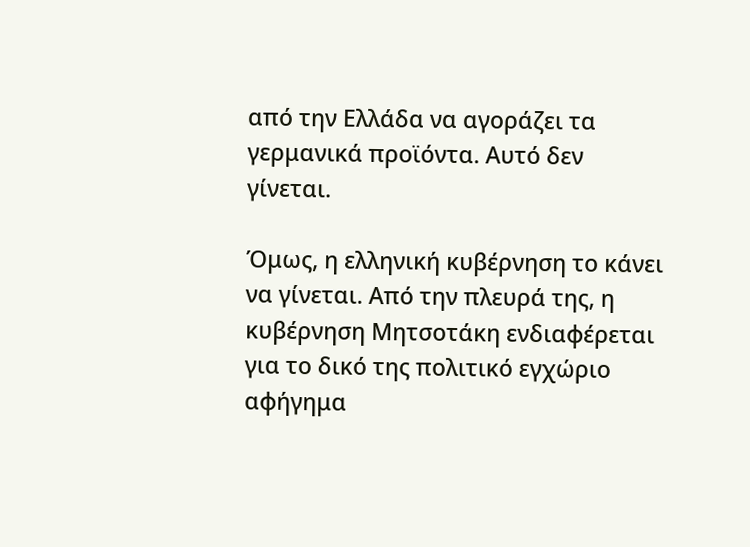από την Ελλάδα να αγοράζει τα γερμανικά προϊόντα. Αυτό δεν γίνεται.

Όμως, η ελληνική κυβέρνηση το κάνει να γίνεται. Από την πλευρά της, η κυβέρνηση Μητσοτάκη ενδιαφέρεται για το δικό της πολιτικό εγχώριο αφήγημα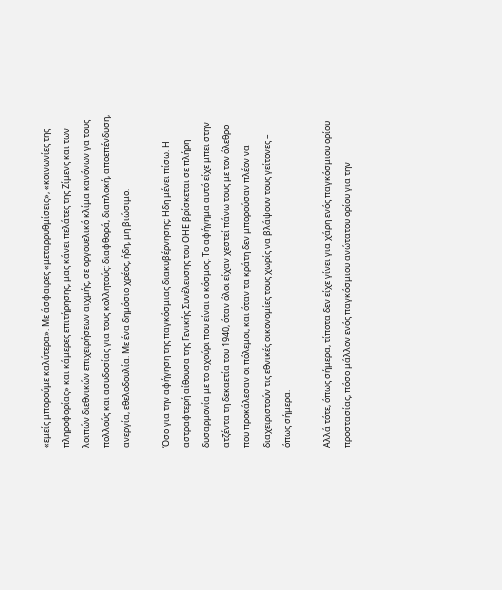«εμείς μπορούμε καλύτερα». Με άσφαιρες «μεταρρυθμίσεις», «κοινωνίες της πληροφορίας» και κάμερες επιτήρησης, μας κάνει πελάτες της Ζίμενς και των λοιπών διεθνικών επιχειρήσεων αιχμής, σε οργουελικό κλίμα κανόνων γα τους πολλούς και ασυδοσίας για τους κολλητούς: διαφθορά, διαπλοκή, αποεπένδυση, ανεργία, εθελοδουλία. Με ένα δημόσιο χρέος, ήδη, μη βιώσιμο.

Όσο για την αφήγηση της παγκόσμιας διακυβέρνησης; Ηδη μένει πίσω. Η αστραφτερή αίθουσα της Γενικής Συνέλευσης του ΟΗΕ βρίσκεται σε πλήρη δυσαρμονία με το αχούρι που είναι ο κόσμος. Το αφήγημα αυτό είχε μπει στην ατζέντα τη δεκαετία του 1940, όταν όλοι είχαν χεστεί πάνω τους με τον όλεθρο που προκάλεσαν οι πόλεμοι, και όταν τα κράτη δεν μπορούσαν πλέον να διαχειριστούν τις εθνικές οικονομίες τους χωρίς να βλάψουν τους γείτονες – όπως σήμερα.

Αλλά τότε, όπως σήμερα, τίποτα δεν είχε γίνει για χάρη ενός παγκόσμιου ορίου προστασίας, πόσο μάλλον ενός παγκόσμιου ανώτατου ορίου για την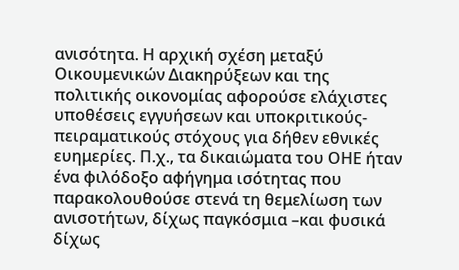ανισότητα. Η αρχική σχέση μεταξύ Οικουμενικών Διακηρύξεων και της πολιτικής οικονομίας αφορούσε ελάχιστες υποθέσεις εγγυήσεων και υποκριτικούς-πειραματικούς στόχους για δήθεν εθνικές ευημερίες. Π.χ., τα δικαιώματα του ΟΗΕ ήταν ένα φιλόδοξο αφήγημα ισότητας που παρακολουθούσε στενά τη θεμελίωση των ανισοτήτων, δίχως παγκόσμια –και φυσικά δίχως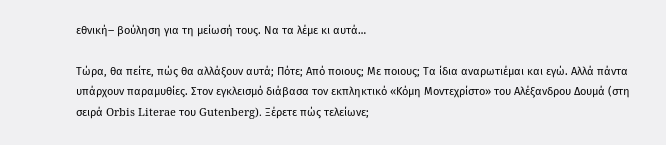εθνική‒ βούληση για τη μείωσή τους. Να τα λέμε κι αυτά…

Τώρα, θα πείτε, πώς θα αλλάξουν αυτά; Πότε; Από ποιους; Με ποιους; Τα ίδια αναρωτιέμαι και εγώ. Αλλά πάντα υπάρχουν παραμυθίες. Στον εγκλεισμό διάβασα τον εκπληκτικό «Κόμη Μοντεχρίστο» του Αλέξανδρου Δουμά (στη σειρά Orbis Literae του Gutenberg). Ξέρετε πώς τελείωνε;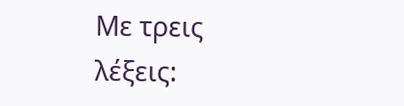Με τρεις λέξεις: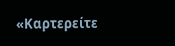«Καρτερείτε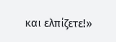και ελπίζετε!»